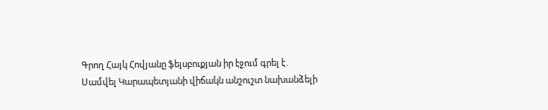Գրող Հայկ Հովյանը ֆեյսբուքյան իր էջում գրել է․
Սամվել Կարապետյանի վիճակն անշուշտ նախանձելի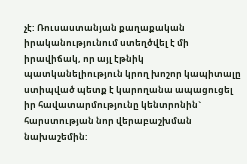չէ: Ռուսաստանյան քաղաքական իրականությունում ստեղծվել է մի իրավիճակ, որ այլ էթնիկ պատկանելիություն կրող խոշոր կապիտալը ստիպված պետք է կարողանա ապացուցել իր հավատարմությունը կենտրոնին` հարստության նոր վերաբաշխման նախաշեմին: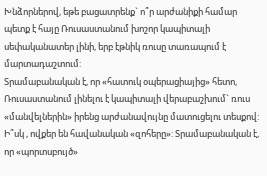Խնձորներով, եթե բացատրենք` ո՞ր արժանիքի համար պետք է հայը Ռուսաստանում խոշոր կապիտալի սեփականատեր լինի, երբ էթնիկ ռուսը տառապում է մարտադաշտում:
Տրամաբանական է, որ «հատուկ օպերացիայից» հետո, Ռուսաստանում լինելու է կապիտալի վերաբաշխում` ռուս «մանվելներին» իրենց արժանավույնը մատուցելու տեսքով:
Ի՞սկ , ովքեր են հավանական «զոհերը»: Տրամաբանական է, որ «պորտսբույծ»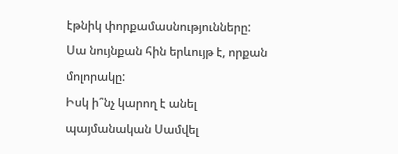էթնիկ փորքամասնությունները: Սա նույնքան հին երևույթ է, որքան մոլորակը:
Իսկ ի՞նչ կարող է անել պայմանական Սամվել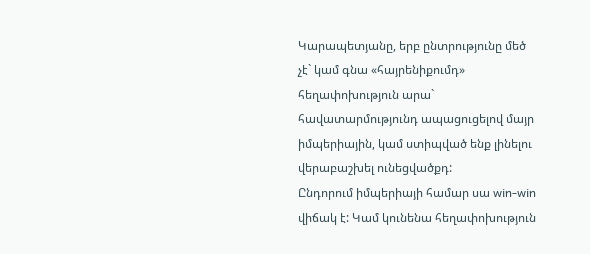Կարապետյանը, երբ ընտրությունը մեծ չէ` կամ գնա «հայրենիքումդ» հեղափոխություն արա` հավատարմությունդ ապացուցելով մայր իմպերիային, կամ ստիպված ենք լինելու վերաբաշխել ունեցվածքդ:
Ընդորում իմպերիայի համար սա win-win վիճակ է: Կամ կունենա հեղափոխություն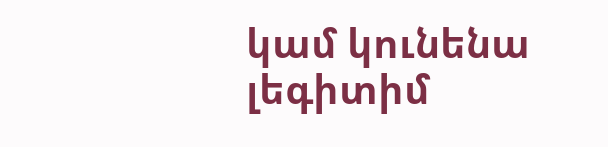կամ կունենա լեգիտիմ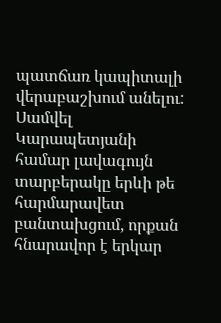պատճառ կապիտալի վերաբաշխում անելու:
Սամվել Կարապետյանի համար լավագույն տարբերակը երևի թե հարմարավետ բանտախցում, որքան հնարավոր է երկար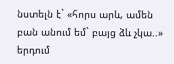նստելն է` «հորս արև, ամեն բան անում եմ` բայց ձև չկա..» երդում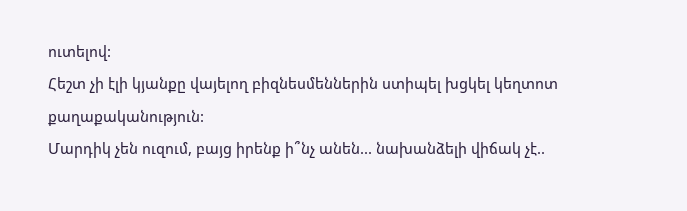ուտելով:
Հեշտ չի էլի կյանքը վայելող բիզնեսմեններին ստիպել խցկել կեղտոտ քաղաքականություն:
Մարդիկ չեն ուզում, բայց իրենք ի՞նչ անեն... նախանձելի վիճակ չէ..